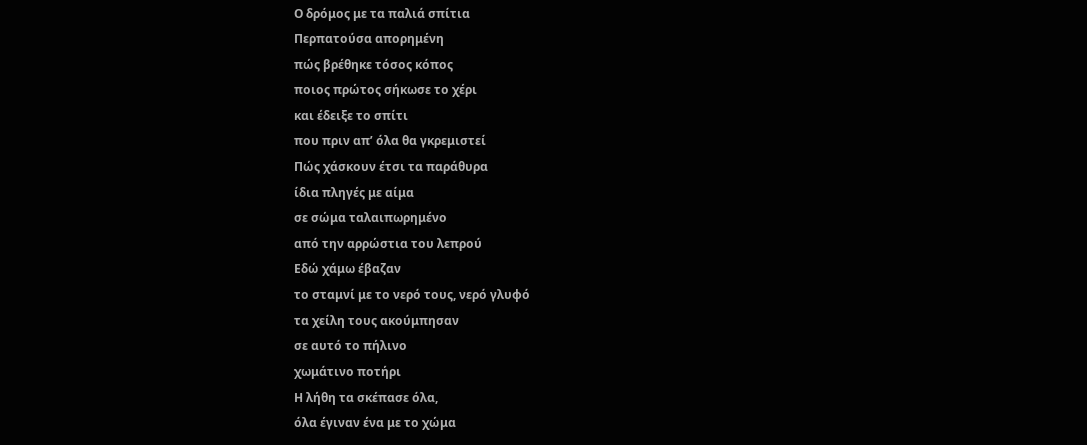Ο δρόμος με τα παλιά σπίτια
Περπατούσα απορημένη
πώς βρέθηκε τόσος κόπος
ποιος πρώτος σήκωσε το χέρι
και έδειξε το σπίτι
που πριν απ’ όλα θα γκρεμιστεί
Πώς χάσκουν έτσι τα παράθυρα
ίδια πληγές με αίμα
σε σώμα ταλαιπωρημένο
από την αρρώστια του λεπρού
Εδώ χάμω έβαζαν
το σταμνί με το νερό τους, νερό γλυφό
τα χείλη τους ακούμπησαν
σε αυτό το πήλινο
χωμάτινο ποτήρι
Η λήθη τα σκέπασε όλα,
όλα έγιναν ένα με το χώμα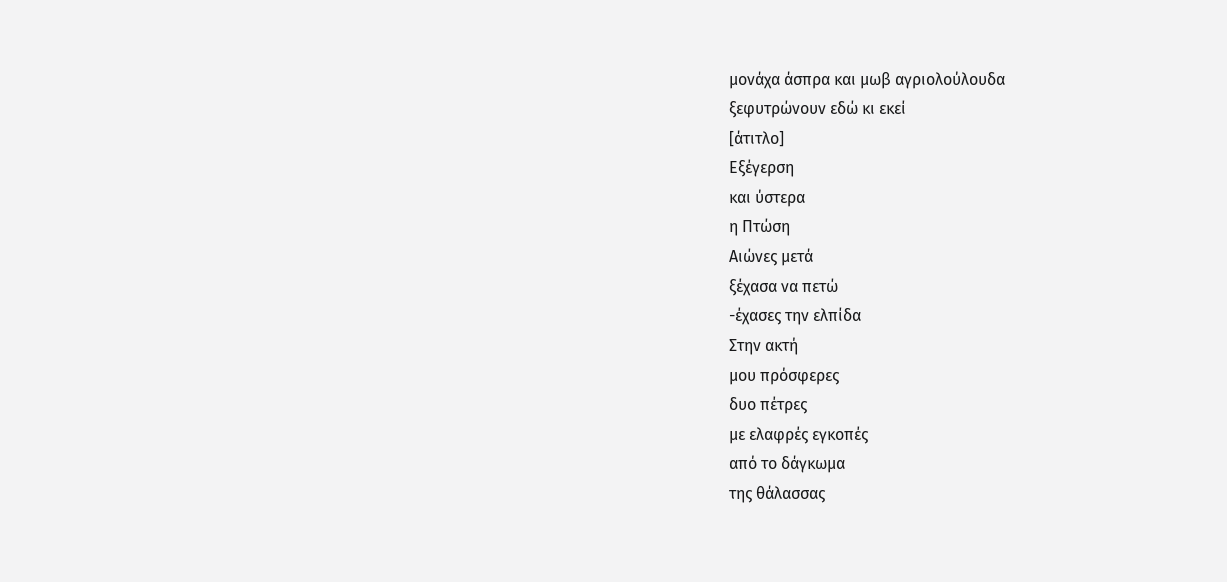μονάχα άσπρα και μωβ αγριολούλουδα
ξεφυτρώνουν εδώ κι εκεί
[άτιτλο]
Εξέγερση
και ύστερα
η Πτώση
Αιώνες μετά
ξέχασα να πετώ
-έχασες την ελπίδα
Στην ακτή
μου πρόσφερες
δυο πέτρες
με ελαφρές εγκοπές
από το δάγκωμα
της θάλασσας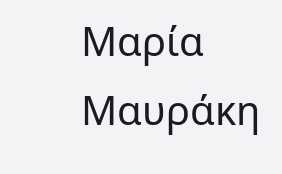Μαρία Μαυράκη